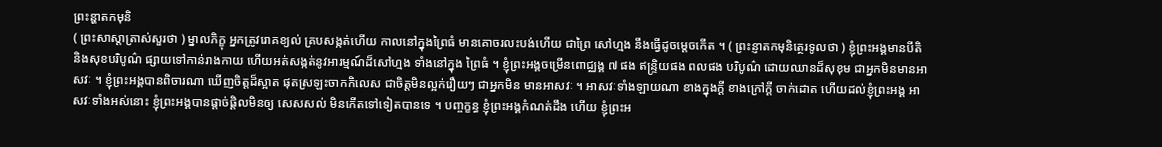ព្រះន្ហាតកមុនិ
( ព្រះសាស្តាត្រាស់សួរថា ) ម្នាលភិក្ខុ អ្នកត្រូវរោគខ្យល់ គ្របសង្កត់ហើយ កាលនៅក្នុងព្រៃធំ មានគោចរលះបង់ហើយ ជាព្រៃ សៅហ្មង នឹងធ្វើដូចម្តេចកើត ។ ( ព្រះន្ញាតកមុនិត្ថេរទូលថា ) ខ្ញុំព្រះអង្គមានបីតិ និងសុខបរិបូណ៌ ផ្សាយទៅកាន់រាងកាយ ហើយអត់សង្កត់នូវអារម្មណ៍ដ៏សៅហ្មង ទាំងនៅក្នុង ព្រៃធំ ។ ខ្ញុំព្រះអង្គចម្រើនពោជ្ឈង្គ ៧ ផង ឥន្ទ្រិយផង ពលផង បរិបូណ៌ ដោយឈានដ៏សុខុម ជាអ្នកមិនមានអាសវៈ ។ ខ្ញុំព្រះអង្គបានពិចារណា ឃើញចិត្តដ៏ស្អាត ផុតស្រឡះចាកកិលេស ជាចិត្តមិនល្អក់រឿយៗ ជាអ្នកមិន មានអាសវៈ ។ អាសវៈទាំងឡាយណា ខាងក្នុងក្តី ខាងក្រៅក្តី ចាក់ដោត ហើយដល់ខ្ញុំព្រះអង្គ អាសវៈទាំងអស់នោះ ខ្ញុំព្រះអង្គបានផ្តាច់ផ្តិលមិនឲ្យ សេសសល់ មិនកើតទៅទៀតបានទេ ។ បញ្ចក្ខន្ធ ខ្ញុំព្រះអង្គកំណត់ដឹង ហើយ ខ្ញុំព្រះអ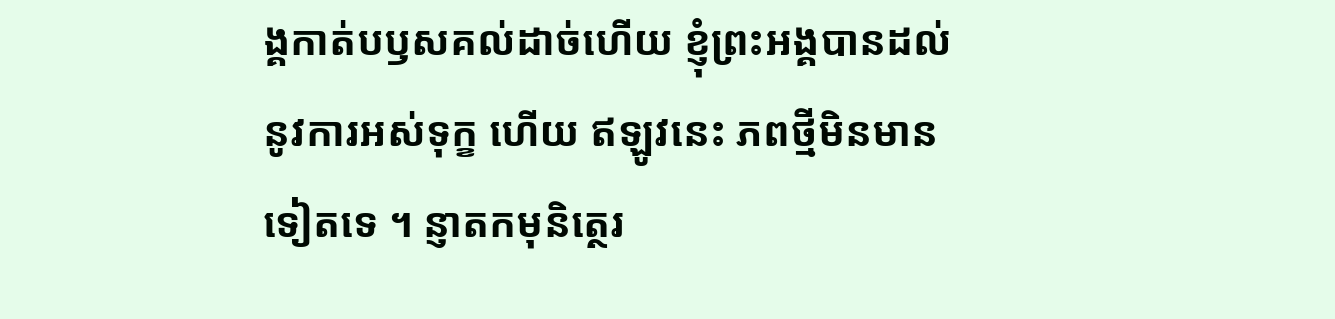ង្គកាត់បឫសគល់ដាច់ហើយ ខ្ញុំព្រះអង្គបានដល់នូវការអស់ទុក្ខ ហើយ ឥឡូវនេះ ភពថ្មីមិនមានទៀតទេ ។ ន្ញាតកមុនិត្ថេរ